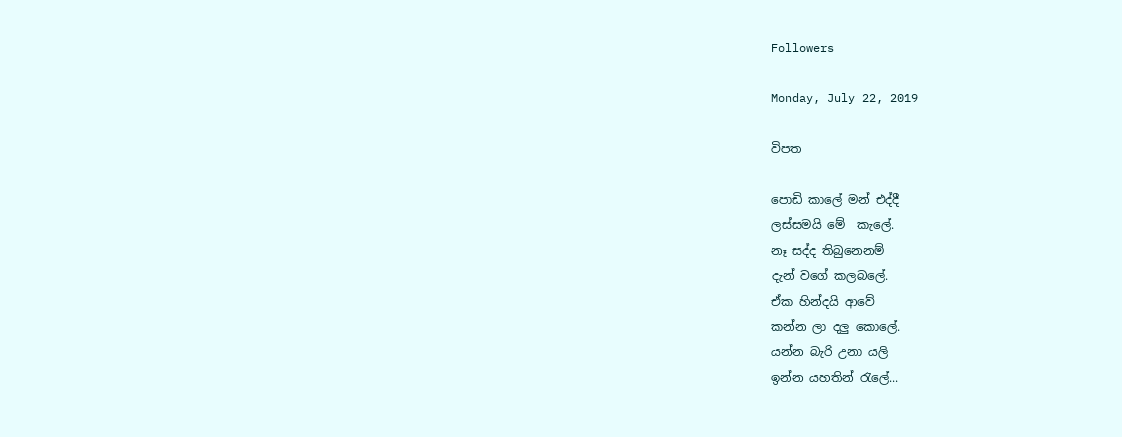Followers

Monday, July 22, 2019

විපත

පොඩි කාලේ මන් එද්දී
ලස්සමයි මේ  කැලේ.
නෑ සද්ද තිබුනෙනම්
දැන් වගේ කලබලේ.
ඒක හින්දයි ආවේ
කන්න ලා දලු කොලේ.
යන්න බැරි උනා යලි
ඉන්න යහතින් රැලේ...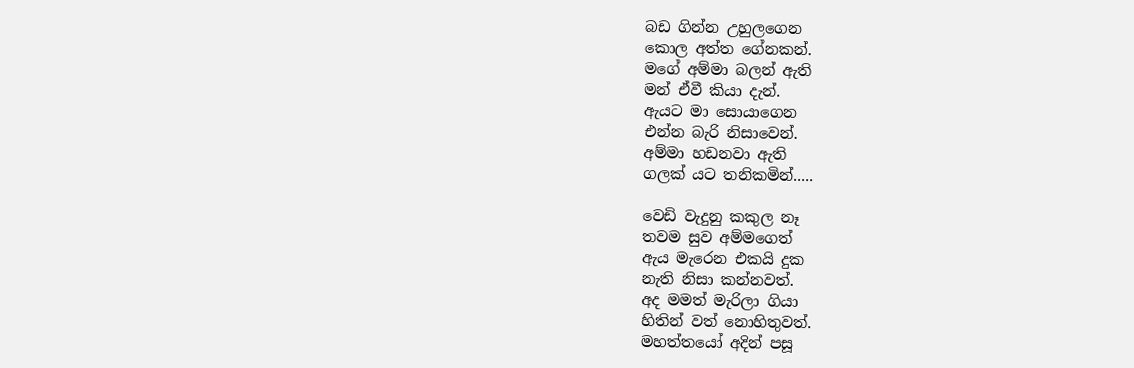බඩ ගින්න උහුලගෙන
කොල අත්ත ගේනකන්.
මගේ අම්මා බලන් ඇති
මන් ඒවී කියා දැන්.
ඇයට මා සොයාගෙන
එන්න බැරි නිසාවෙන්.
අම්මා හඩනවා ඇති
ගලක් යට තනිකමින්.....

වෙඩි වැදුනු කකුල නෑ
තවම සුව අම්මගෙත්
ඇය මැරෙන එකයි දුක
නැති නිසා කන්නවත්.
අද මමත් මැරිලා ගියා
හිතින් වත් නොහිතුවත්.
මහත්තයෝ අදින් පසූ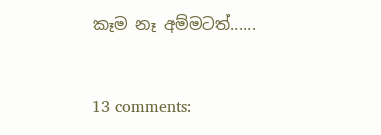කෑම නෑ අම්මටත්......


13 comments: